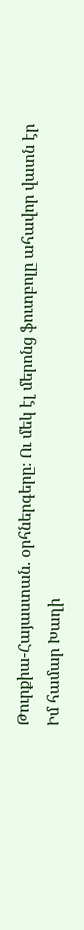Թուրքիա-Հայաստան. օրհներգերը։ Ու մեկ էլ մերոնց ֆուտբոլը ահավոր վատն էր
Իմ համար Խաղի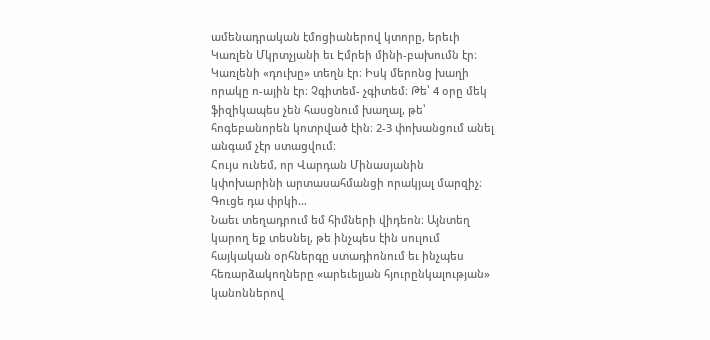ամենադրական էմոցիաներով կտորը, երեւի Կառլեն Մկրտչյանի եւ Էմրեի մինի-բախումն էր։ Կառլենի «դուխը» տեղն էր։ Իսկ մերոնց խաղի որակը ո-ային էր։ Չգիտեմ- չգիտեմ։ Թե՝ 4 օրը մեկ ֆիզիկապես չեն հասցնում խաղալ, թե՝ հոգեբանորեն կոտրված էին։ 2-3 փոխանցում անել անգամ չէր ստացվում։
Հույս ունեմ, որ Վարդան Մինասյանին կփոխարինի արտասահմանցի որակյալ մարզիչ։ Գուցե դա փրկի...
Նաեւ տեղադրում եմ հիմների վիդեոն։ Այնտեղ կարող եք տեսնել, թե ինչպես էին սուլում հայկական օրհներգը ստադիոնում եւ ինչպես հեռարձակողները «արեւելյան հյուրընկալության» կանոններով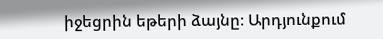իջեցրին եթերի ձայնը։ Արդյունքում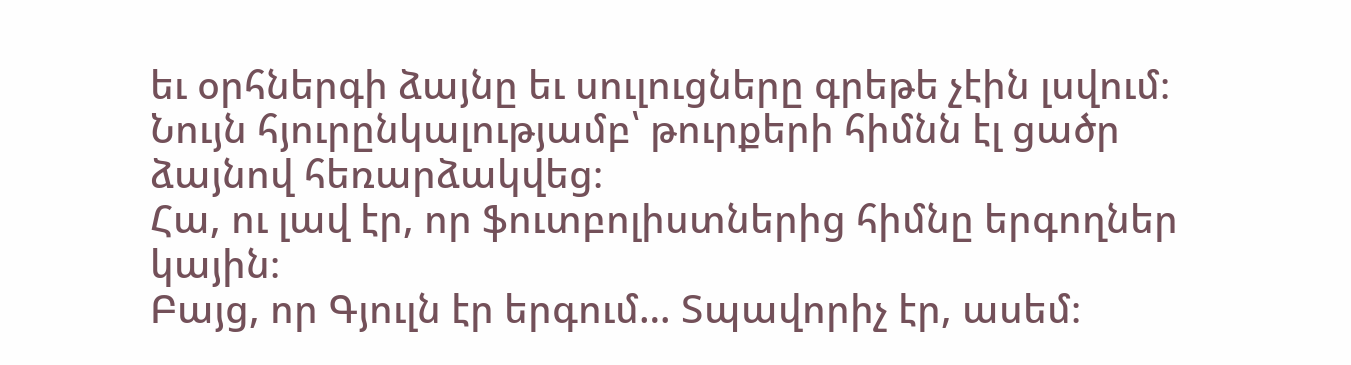եւ օրհներգի ձայնը եւ սուլուցները գրեթե չէին լսվում։ Նույն հյուրընկալությամբ՝ թուրքերի հիմնն էլ ցածր ձայնով հեռարձակվեց։
Հա, ու լավ էր, որ ֆուտբոլիստներից հիմնը երգողներ կային։
Բայց, որ Գյուլն էր երգում… Տպավորիչ էր, ասեմ։